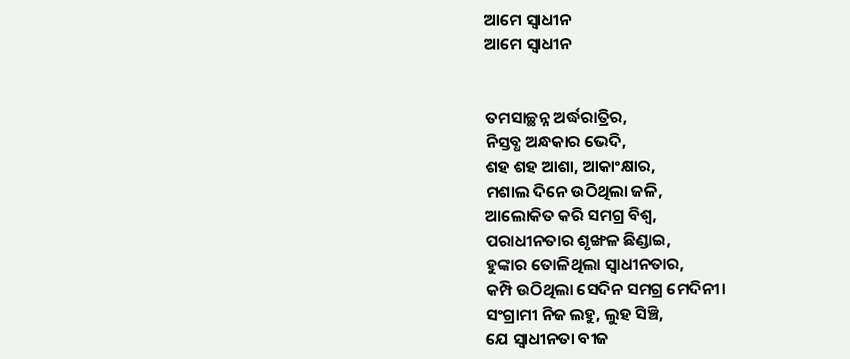ଆମେ ସ୍ୱାଧୀନ
ଆମେ ସ୍ୱାଧୀନ


ତମସାଚ୍ଛନ୍ନ ଅର୍ଦ୍ଧରାତ୍ରିର,
ନିସ୍ତବ୍ଧ ଅନ୍ଧକାର ଭେଦି,
ଶହ ଶହ ଆଶା, ଆକାଂକ୍ଷାର,
ମଶାଲ ଦିନେ ଉଠିଥିଲା ଜଳି,
ଆଲୋକିତ କରି ସମଗ୍ର ବିଶ୍ୱ,
ପରାଧୀନତାର ଶୃଙ୍ଖଳ ଛିଣ୍ଡାଇ,
ହୁଙ୍କାର ତୋଳିଥିଲା ସ୍ୱାଧୀନତାର,
କମ୍ପି ଉଠିଥିଲା ସେଦିନ ସମଗ୍ର ମେଦିନୀ।
ସଂଗ୍ରାମୀ ନିଜ ଲହୁ, ଲୁହ ସିଞ୍ଚି,
ଯେ ସ୍ୱାଧୀନତା ବୀଜ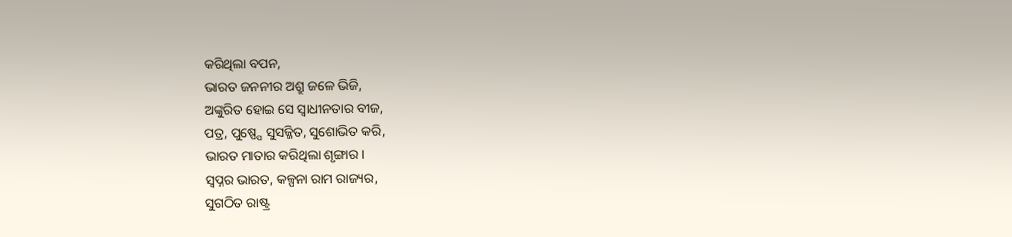କରିଥିଲା ବପନ,
ଭାରତ ଜନନୀର ଅଶ୍ରୁ ଜଳେ ଭିଜି,
ଅଙ୍କୁରିତ ହୋଇ ସେ ସ୍ୱାଧୀନତାର ବୀଜ,
ପତ୍ର, ପୁଷ୍ପ୍ପେ ସୁସଜ୍ଜିତ, ସୁଶୋଭିତ କରି,
ଭାରତ ମାତାର କରିଥିଲା ଶୃଙ୍ଗାର।
ସ୍ବପ୍ନର ଭାରତ, କଳ୍ପନା ରାମ ରାଜ୍ୟର,
ସୁଗଠିତ ରାଷ୍ଟ୍ର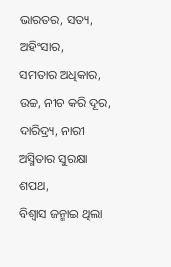ଭାରତର, ସତ୍ୟ, ଅହିଂସାର,
ସମତାର ଅଧିକାର, ଉଚ୍ଚ, ନୀଚ କରି ଦୂର,
ଦାରିଦ୍ର୍ୟ, ନାରୀ ଅସ୍ମିତାର ସୁରକ୍ଷା ଶପଥ,
ବିଶ୍ୱାସ ଜନ୍ମାଇ ଥିଲା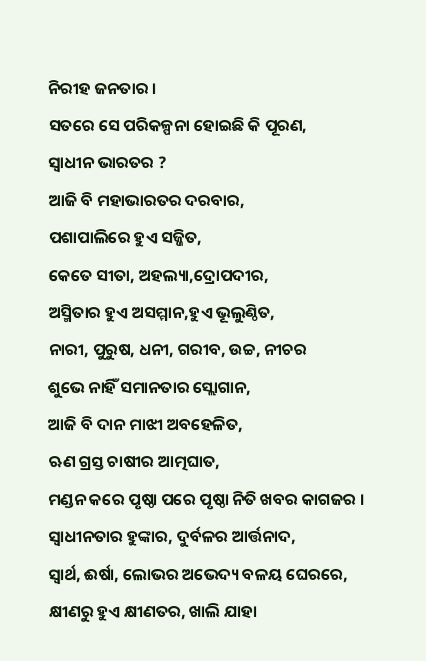ନିରୀହ ଜନତାର ।
ସତରେ ସେ ପରିକଳ୍ପନା ହୋଇଛି କି ପୂରଣ,
ସ୍ୱାଧୀନ ଭାରତର ?
ଆଜି ବି ମହାଭାରତର ଦରବାର,
ପଶାପାଲିରେ ହୁଏ ସଜ୍ଜିତ,
କେତେ ସୀତା, ଅହଲ୍ୟା,ଦ୍ରୋପଦୀର,
ଅସ୍ମିତାର ହୁଏ ଅସମ୍ମାନ,ହୁଏ ଭୂଲୁଣ୍ଠିତ,
ନାରୀ, ପୁରୁଷ, ଧନୀ, ଗରୀବ, ଉଚ୍ଚ, ନୀଚର
ଶୁଭେ ନାହିଁ ସମାନତାର ସ୍ଲୋଗାନ,
ଆଜି ବି ଦାନ ମାଝୀ ଅବହେଳିତ,
ଋଣ ଗ୍ରସ୍ତ ଚାଷୀର ଆତ୍ମଘାତ,
ମଣ୍ଡନ କରେ ପୃଷ୍ଠା ପରେ ପୃଷ୍ଠା ନିତି ଖବର କାଗଜର ।
ସ୍ୱାଧୀନତାର ହୁଙ୍କାର, ଦୁର୍ବଳର ଆର୍ତ୍ତନାଦ,
ସ୍ୱାର୍ଥ, ଈର୍ଷା, ଲୋଭର ଅଭେଦ୍ୟ ବଳୟ ଘେରରେ,
କ୍ଷୀଣରୁ ହୁଏ କ୍ଷୀଣତର, ଖାଲି ଯାହା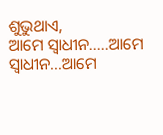ଶୁଭୁଥାଏ,
ଆମେ ସ୍ୱାଧୀନ.....ଆମେ ସ୍ୱାଧୀନ...ଆମେ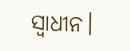ସ୍ୱାଧୀନ।